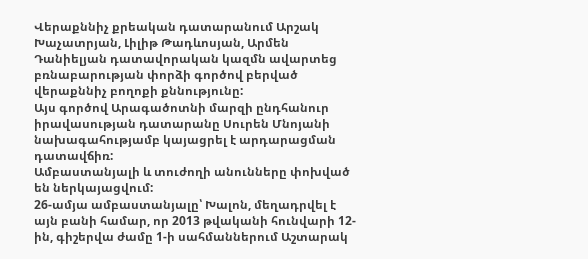Վերաքննիչ քրեական դատարանում Արշակ Խաչատրյան, Լիլիթ Թադևոսյան, Արմեն Դանիելյան դատավորական կազմն ավարտեց բռնաբարության փորձի գործով բերված վերաքննիչ բողոքի քննությունը:
Այս գործով Արագածոտնի մարզի ընդհանուր իրավասության դատարանը Սուրեն Մնոյանի նախագահությամբ կայացրել է արդարացման դատավճիռ:
Ամբաստանյալի և տուժողի անունները փոխված են ներկայացվում:
26-ամյա ամբաստանյալը՝ Խալոն, մեղադրվել է այն բանի համար, որ 2013 թվականի հունվարի 12-ին, գիշերվա ժամը 1-ի սահմաններում Աշտարակ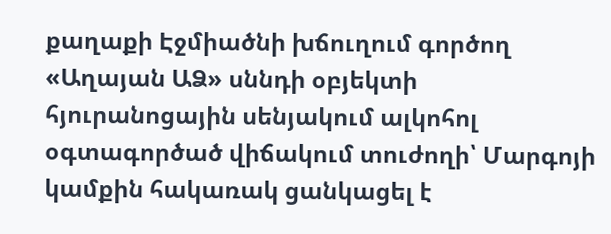քաղաքի Էջմիածնի խճուղում գործող «Աղայան ԱՁ» սննդի օբյեկտի հյուրանոցային սենյակում ալկոհոլ օգտագործած վիճակում տուժողի՝ Մարգոյի կամքին հակառակ ցանկացել է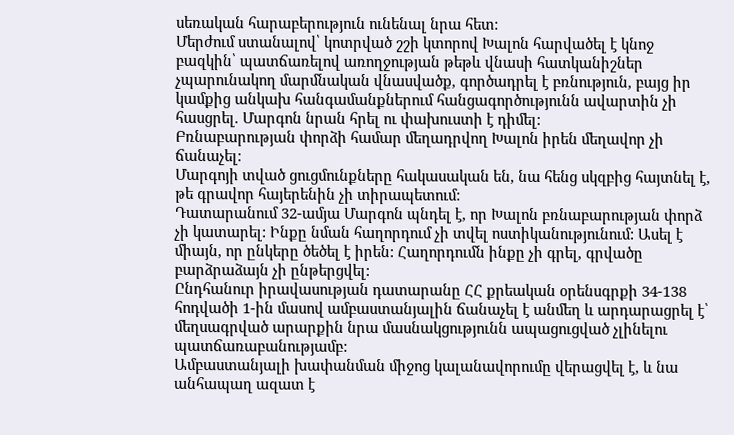սեռական հարաբերություն ունենալ նրա հետ:
Մերժում ստանալով՝ կոտրված շշի կտորով Խալոն հարվածել է կնոջ բազկին՝ պատճառելով առողջության թեթև վնասի հատկանիշներ չպարունակող մարմնական վնասվածք, գործադրել է բռնություն, բայց իր կամքից անկախ հանգամանքներում հանցագործությունն ավարտին չի հասցրել. Մարգոն նրան հրել ու փախուստի է դիմել:
Բռնաբարության փորձի համար մեղադրվող Խալոն իրեն մեղավոր չի ճանաչել:
Մարգոյի տված ցուցմունքները հակասական են, նա հենց սկզբից հայտնել է, թե գրավոր հայերենին չի տիրապետում:
Դատարանում 32-ամյա Մարգոն պնդել է, որ Խալոն բռնաբարության փորձ չի կատարել: Ինքը նման հաղորդում չի տվել ոստիկանությունում: Ասել է միայն, որ ընկերը ծեծել է իրեն: Հաղորդումն ինքը չի գրել, գրվածը բարձրաձայն չի ընթերցվել:
Ընդհանուր իրավասության դատարանը ՀՀ քրեական օրենսգրքի 34-138 հոդվածի 1-ին մասով ամբաստանյալին ճանաչել է անմեղ և արդարացրել է՝ մեղսագրված արարքին նրա մասնակցությունն ապացուցված չլինելու պատճառաբանությամբ:
Ամբաստանյալի խափանման միջոց կալանավորումը վերացվել է, և նա անհապաղ ազատ է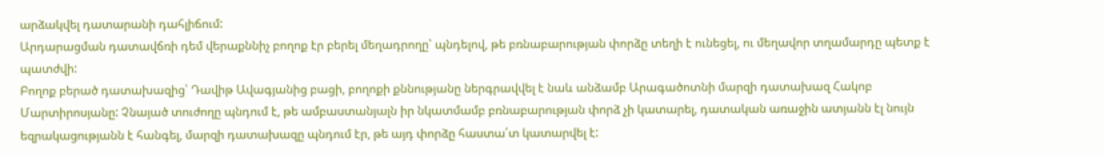արձակվել դատարանի դահլիճում:
Արդարացման դատավճռի դեմ վերաքննիչ բողոք էր բերել մեղադրողը՝ պնդելով, թե բռնաբարության փորձը տեղի է ունեցել, ու մեղավոր տղամարդը պետք է պատժվի:
Բողոք բերած դատախազից՝ Դավիթ Ավագյանից բացի, բողոքի քննությանը ներգրավվել է նաև անձամբ Արագածոտնի մարզի դատախազ Հակոբ Մարտիրոսյանը: Չնայած տուժողը պնդում է, թե ամբաստանյալն իր նկատմամբ բռնաբարության փորձ չի կատարել, դատական առաջին ատյանն էլ նույն եզրակացությանն է հանգել, մարզի դատախազը պնդում էր, թե այդ փորձը հաստա՛տ կատարվել է: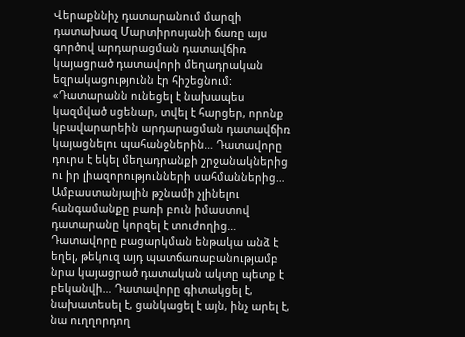Վերաքննիչ դատարանում մարզի դատախազ Մարտիրոսյանի ճառը այս գործով արդարացման դատավճիռ կայացրած դատավորի մեղադրական եզրակացությունն էր հիշեցնում: «Դատարանն ունեցել է նախապես կազմված սցենար, տվել է հարցեր, որոնք կբավարարեին արդարացման դատավճիռ կայացնելու պահանջներին… Դատավորը դուրս է եկել մեղադրանքի շրջանակներից ու իր լիազորությունների սահմաններից… Ամբաստանյալին թշնամի չլինելու հանգամանքը բառի բուն իմաստով դատարանը կորզել է տուժողից… Դատավորը բացարկման ենթակա անձ է եղել, թեկուզ այդ պատճառաբանությամբ նրա կայացրած դատական ակտը պետք է բեկանվի… Դատավորը գիտակցել է, նախատեսել է, ցանկացել է այն, ինչ արել է, նա ուղղորդող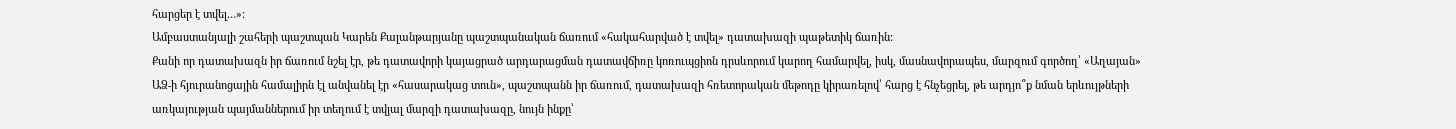հարցեր է տվել…»:
Ամբաստանյալի շահերի պաշտպան Կարեն Քալանթարյանը պաշտպանական ճառում «հակահարված է տվել» դատախազի պաթետիկ ճառին:
Քանի որ դատախազն իր ճառում նշել էր, թե դատավորի կայացրած արդարացման դատավճիռը կոռուպցիոն դրսևորում կարող համարվել, իսկ, մասնավորապես, մարզում գործող՝ «Աղայան» ԱՁ-ի հյուրանոցային համալիրն էլ անվանել էր «հասարակաց տուն», պաշտպանն իր ճառում, դատախազի հռետորական մեթոդը կիրառելով՝ հարց է հնչեցրել, թե արդյո՞ք նման երևույթների առկայության պայմաններում իր տեղում է տվյալ մարզի դատախազը, նույն ինքը՝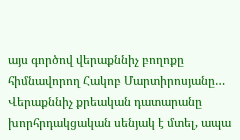այս գործով վերաքննիչ բողոքը հիմնավորող Հակոբ Մարտիրոսյանը…
Վերաքննիչ քրեական դատարանը խորհրդակցական սենյակ է մտել, ապա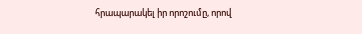հրապարակել իր որոշումը, որով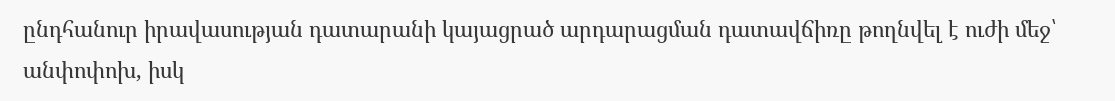ընդհանուր իրավասության դատարանի կայացրած արդարացման դատավճիռը թողնվել է ուժի մեջ՝ անփոփոխ, իսկ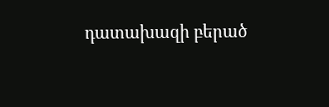դատախազի բերած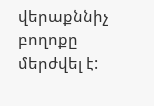վերաքննիչ բողոքը մերժվել է: